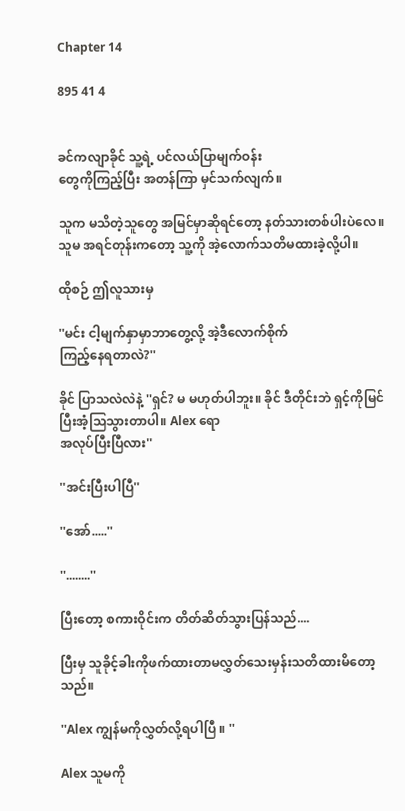Chapter 14

895 41 4


ခင်ကလျာခိုင် သူ့ရဲ့ ပင်လယ်ပြာမျက်ဝန်း
တွေကိုကြည့်ပြီး အတန်ကြာ မှင်သက်လျက်။

သူက မသိတဲ့သူတွေ အမြင်မှာဆိုရင်တော့ နတ်သားတစ်ပါးပဲလေ။ သူမ အရင်တုန်းကတော့ သူ့ကို အဲ့လောက်သတိမထားခဲ့လို့ပါ။

ထိုစဉ် ဤလူသားမှ

''မင်း ငါ့မျက်နှာမှာဘာတွေ့လို့ အဲ့ဒီလောက်စိုက်
ကြည့်နေရတာလဲ?''

ခိုင် ပြာသလဲလဲနဲ့ ''ရှင်? မ မဟုတ်ပါဘူး။ ခိုင် ဒီတိုင်းဘဲ ရှင့်ကိုမြင်ပြီးအံ့သြသွားတာပါ။ Alex ရော
အလုပ်ပြီးပြီလား''

''အင်းပြီးပါပြီ''

''အော်.....''

''........''

ပြီးတော့ စကားဝိုင်းက တိတ်ဆိတ်သွားပြန်သည်....

ပြီးမှ သူခိုင့်ခါးကိုဖက်ထားတာမလွှတ်သေးမှန်းသတိထားမိတော့သည်။

''Alex ကျွန်မကိုလွှတ်လို့ရပါပြီ ။ ''

Alex သူမကို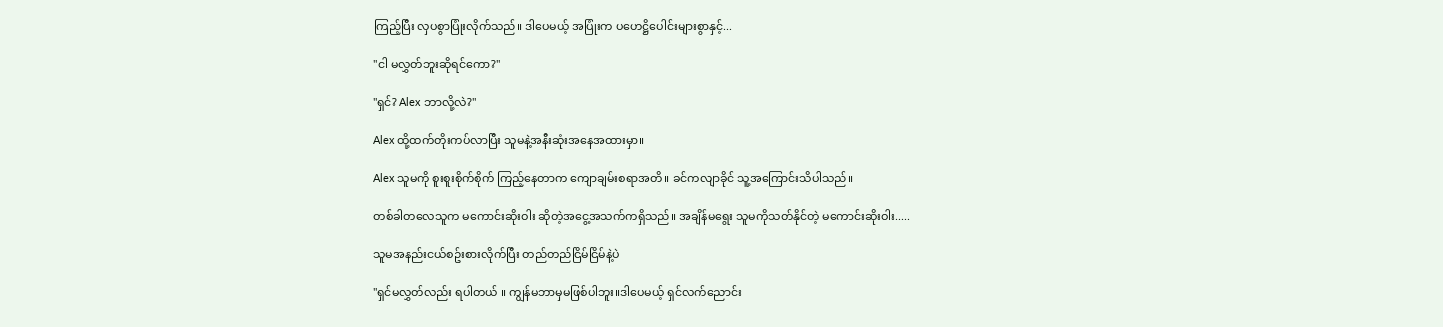ကြည့်ပြီး လှပစွာပြုံးလိုက်သည်။ ဒါပေမယ့် အပြုံးက ပဟေဋ္ဌိပေါင်းများစွာနှင့်...

''ငါ မလွှတ်ဘူးဆိုရင်ကော?''

''ရှင်? Alex ဘာလို့လဲ?"

Alex ထို့ထက်တိုးကပ်လာပြီး သူမနဲ့အနီးဆုံးအနေအထားမှာ။

Alex သူမကို စူးစူးစိုက်စိုက် ကြည့်နေတာက ကျောချမ်းစရာအတိ။ ခင်ကလျာခိုင် သူ့အကြောင်းသိပါသည်။

တစ်ခါတလေသူက မကောင်းဆိုးဝါး ဆိုတဲ့အငွေ့အသက်ကရှိသည်။ အချိန်မရွေး သူမကိုသတ်နိုင်တဲ့ မကောင်းဆိုးဝါး.....

သူမအနည်းငယ်စဥ်းစားလိုက်ပြီး တည်တည်ငြိမ်ငြိမ်နဲ့ပဲ

''ရှင်မလွှတ်လည်း ရပါတယ် ။ ကျွန်မဘာမှမဖြစ်ပါဘူး။ဒါပေမယ့် ရှင်လက်ညောင်း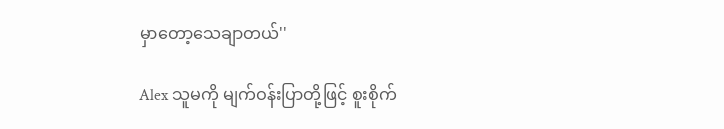မှာတော့သေချာတယ်''

Alex သူမကို မျက်ဝန်းပြာတို့ဖြင့် စူးစိုက်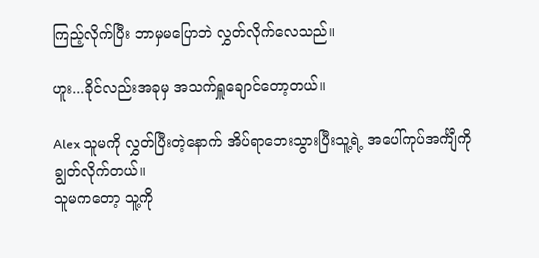ကြည့်လိုက်ပြီး ဘာမှမပြောဘဲ လွှတ်လိုက်လေသည်။

ဟူး...ခိုင်လည်းအခုမှ အသက်ရှူချောင်တော့တယ်။

Alex သူမကို လွှတ်ပြီးတဲ့နောက် အိပ်ရာဘေးသွားပြီးသူ့ရဲ့ အပေါ်ကုပ်အင်္ကျီကိုချွတ်လိုက်တယ်။
သူမကတော့ သူ့ကို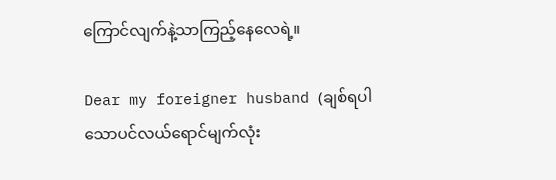ကြောင်လျက်နဲ့သာကြည့်နေလေရဲ့။

Dear my foreigner husband (ချစ်ရပါသောပင်လယ်ရောင်မျက်လုံး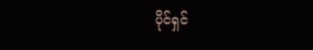ပိုင်ရှင်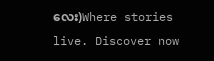လေး)Where stories live. Discover now